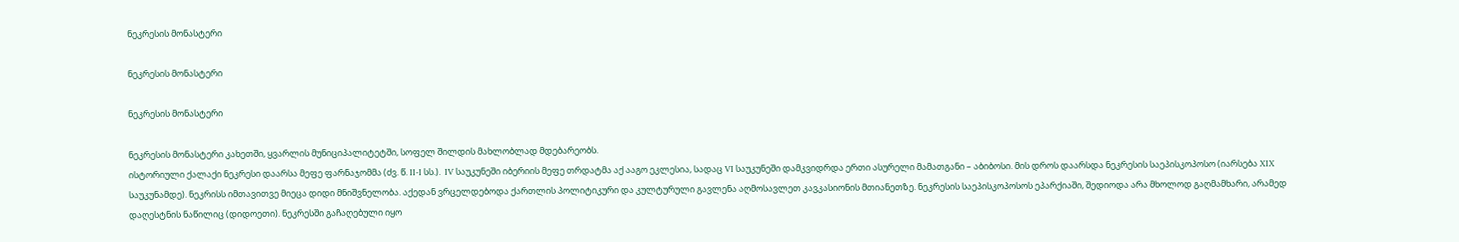ნეკრესის მონასტერი

ნეკრესის მონასტერი

ნეკრესის მონასტერი

ნეკრესის მონასტერი კახეთში, ყვარლის მუნიციპალიტეტში, სოფელ შილდის მახლობლად მდებარეობს.
ისტორიული ქალაქი ნეკრესი დაარსა მეფე ფარნაჯომმა (ძვ. წ. II-I სს.).  IV საუკუნეში იბერიის მეფე თრდატმა აქ ააგო ეკლესია, სადაც VI საუკუნეში დამკვიდრდა ერთი ასურელი მამათგანი – აბიბოსი. მის დროს დაარსდა ნეკრესის საეპისკოპოსო (იარსება XIX საუკუნამდე). ნეკრისს იმთავითვე მიეცა დიდი მნიშვნელობა. აქედან ვრცელდებოდა ქართლის პოლიტიკური და კულტურული გავლენა აღმოსავლეთ კავკასიონის მთიანეთზე. ნეკრესის საეპისკოპოსოს ეპარქიაში, შედიოდა არა მხოლოდ გაღმამხარი, არამედ დაღესტნის ნაწილიც (დიდოეთი). ნეკრესში გაჩაღებული იყო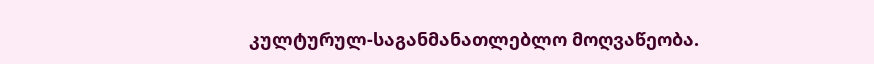კულტურულ-საგანმანათლებლო მოღვაწეობა.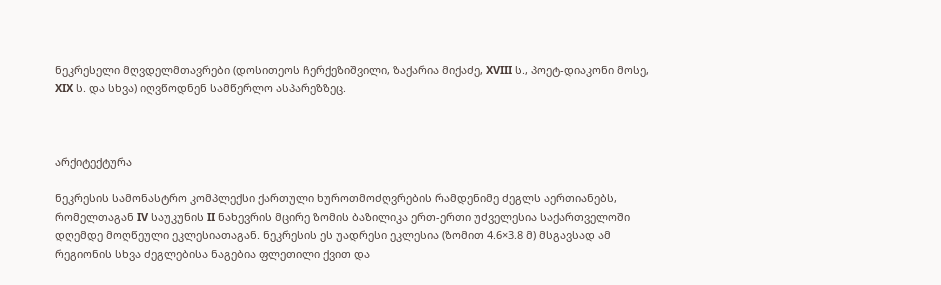ნეკრესელი მღვდელმთავრები (დოსითეოს ჩერქეზიშვილი, ზაქარია მიქაძე, XVIII ს., პოეტ-დიაკონი მოსე, XIX ს. და სხვა) იღვწოდნენ სამწერლო ასპარეზზეც.



არქიტექტურა

ნეკრესის სამონასტრო კომპლექსი ქართული ხუროთმოძღვრების რამდენიმე ძეგლს აერთიანებს, რომელთაგან IV საუკუნის II ნახევრის მცირე ზომის ბაზილიკა ერთ-ერთი უძველესია საქართველოში დღემდე მოღწეული ეკლესიათაგან. ნეკრესის ეს უადრესი ეკლესია (ზომით 4.6×3.8 მ) მსგავსად ამ რეგიონის სხვა ძეგლებისა ნაგებია ფლეთილი ქვით და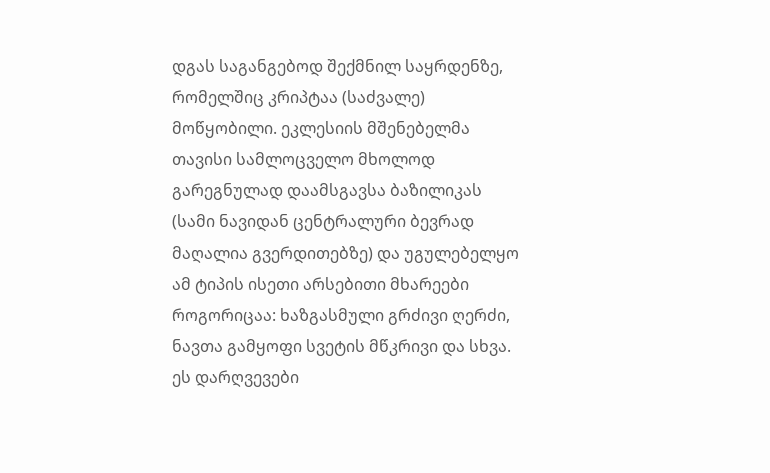დგას საგანგებოდ შექმნილ საყრდენზე, რომელშიც კრიპტაა (საძვალე) მოწყობილი. ეკლესიის მშენებელმა თავისი სამლოცველო მხოლოდ გარეგნულად დაამსგავსა ბაზილიკას (სამი ნავიდან ცენტრალური ბევრად მაღალია გვერდითებზე) და უგულებელყო ამ ტიპის ისეთი არსებითი მხარეები როგორიცაა: ხაზგასმული გრძივი ღერძი, ნავთა გამყოფი სვეტის მწკრივი და სხვა. ეს დარღვევები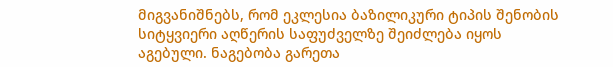მიგვანიშნებს, რომ ეკლესია ბაზილიკური ტიპის შენობის სიტყვიერი აღწერის საფუძველზე შეიძლება იყოს აგებული. ნაგებობა გარეთა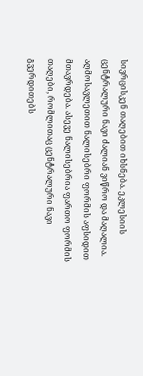სივრცისკენ თაღებით იხსნება. ეკლესიის ცენტრალური ნავი ძალიან ვიწრო და მაღალია. აღმოსავლეთით ნალისებრი ფორმის აფსიდით მთავრდება. ასევე ნალისებრია ფართო ფორმის თაღები, რომლითაც ცენტრალური ნავი გვერდითებს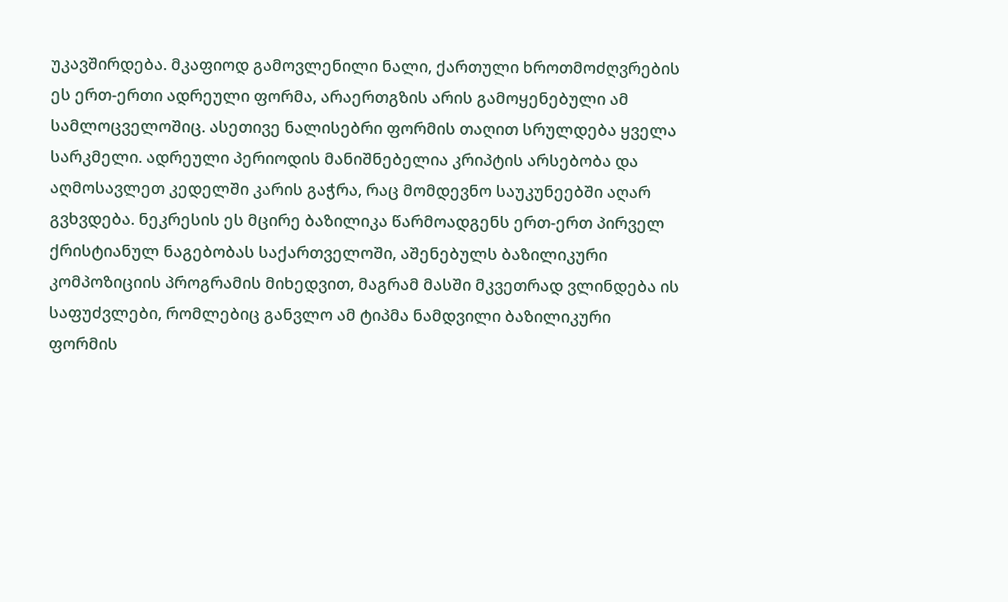უკავშირდება. მკაფიოდ გამოვლენილი ნალი, ქართული ხროთმოძღვრების ეს ერთ-ერთი ადრეული ფორმა, არაერთგზის არის გამოყენებული ამ სამლოცველოშიც. ასეთივე ნალისებრი ფორმის თაღით სრულდება ყველა სარკმელი. ადრეული პერიოდის მანიშნებელია კრიპტის არსებობა და აღმოსავლეთ კედელში კარის გაჭრა, რაც მომდევნო საუკუნეებში აღარ გვხვდება. ნეკრესის ეს მცირე ბაზილიკა წარმოადგენს ერთ-ერთ პირველ ქრისტიანულ ნაგებობას საქართველოში, აშენებულს ბაზილიკური კომპოზიციის პროგრამის მიხედვით, მაგრამ მასში მკვეთრად ვლინდება ის საფუძვლები, რომლებიც განვლო ამ ტიპმა ნამდვილი ბაზილიკური ფორმის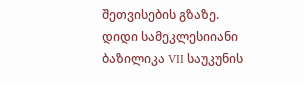შეთვისების გზაზე.
დიდი სამეკლესიიანი ბაზილიკა VII საუკუნის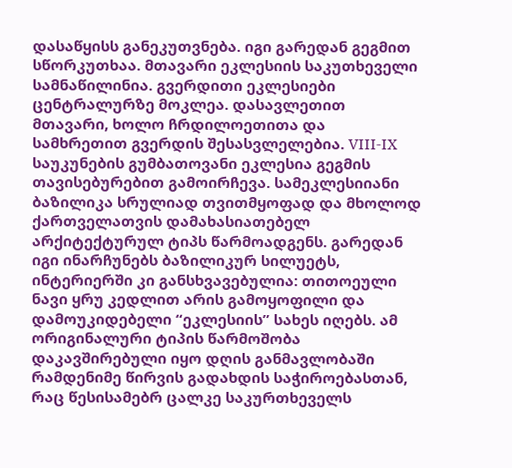დასაწყისს განეკუთვნება. იგი გარედან გეგმით სწორკუთხაა. მთავარი ეკლესიის საკუთხეველი სამნაწილინია. გვერდითი ეკლესიები ცენტრალურზე მოკლეა. დასავლეთით მთავარი, ხოლო ჩრდილოეთითა და სამხრეთით გვერდის შესასვლელებია. VIII-IX საუკუნების გუმბათოვანი ეკლესია გეგმის თავისებურებით გამოირჩევა. სამეკლესიიანი ბაზილიკა სრულიად თვითმყოფად და მხოლოდ ქართველათვის დამახასიათებელ არქიტექტურულ ტიპს წარმოადგენს. გარედან იგი ინარჩუნებს ბაზილიკურ სილუეტს, ინტერიერში კი განსხვავებულია: თითოეული ნავი ყრუ კედლით არის გამოყოფილი და დამოუკიდებელი “ეკლესიის” სახეს იღებს. ამ ორიგინალური ტიპის წარმოშობა დაკავშირებული იყო დღის განმავლობაში რამდენიმე წირვის გადახდის საჭიროებასთან, რაც წესისამებრ ცალკე საკურთხეველს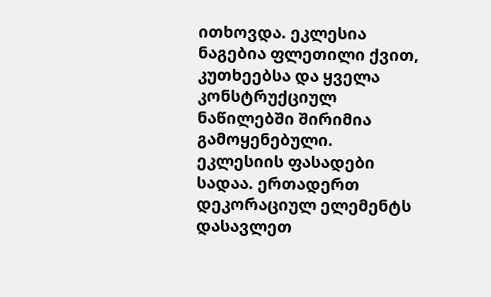ითხოვდა. ეკლესია ნაგებია ფლეთილი ქვით, კუთხეებსა და ყველა კონსტრუქციულ ნაწილებში შირიმია გამოყენებული. ეკლესიის ფასადები სადაა. ერთადერთ დეკორაციულ ელემენტს დასავლეთ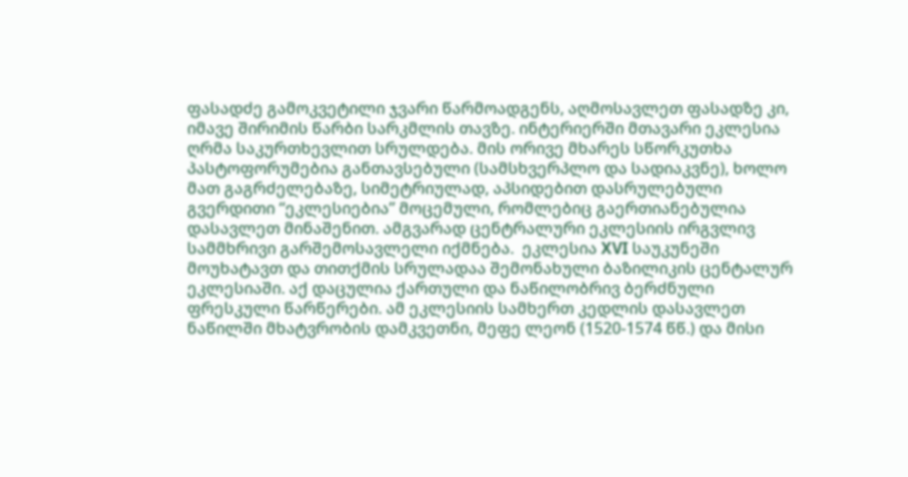ფასადძე გამოკვეტილი ჯვარი წარმოადგენს, აღმოსავლეთ ფასადზე კი, იმავე შირიმის წარბი სარკმლის თავზე. ინტერიერში მთავარი ეკლესია ღრმა საკურთხევლით სრულდება. მის ორივე მხარეს სწორკუთხა პასტოფორუმებია განთავსებული (სამსხვერპლო და სადიაკვნე), ხოლო მათ გაგრძელებაზე, სიმეტრიულად, აპსიდებით დასრულებული გვერდითი “ეკლესიებია” მოცემული, რომლებიც გაერთიანებულია დასავლეთ მინაშენით. ამგვარად ცენტრალური ეკლესიის ირგვლივ სამმხრივი გარშემოსავლელი იქმნება.  ეკლესია XVI საუკუნეში მოუხატავთ და თითქმის სრულადაა შემონახული ბაზილიკის ცენტალურ ეკლესიაში. აქ დაცულია ქართული და ნაწილობრივ ბერძნული ფრესკული წარწერები. ამ ეკლესიის სამხერთ კედლის დასავლეთ ნაწილში მხატვრობის დამკვეთნი, მეფე ლეონ (1520-1574 წწ.) და მისი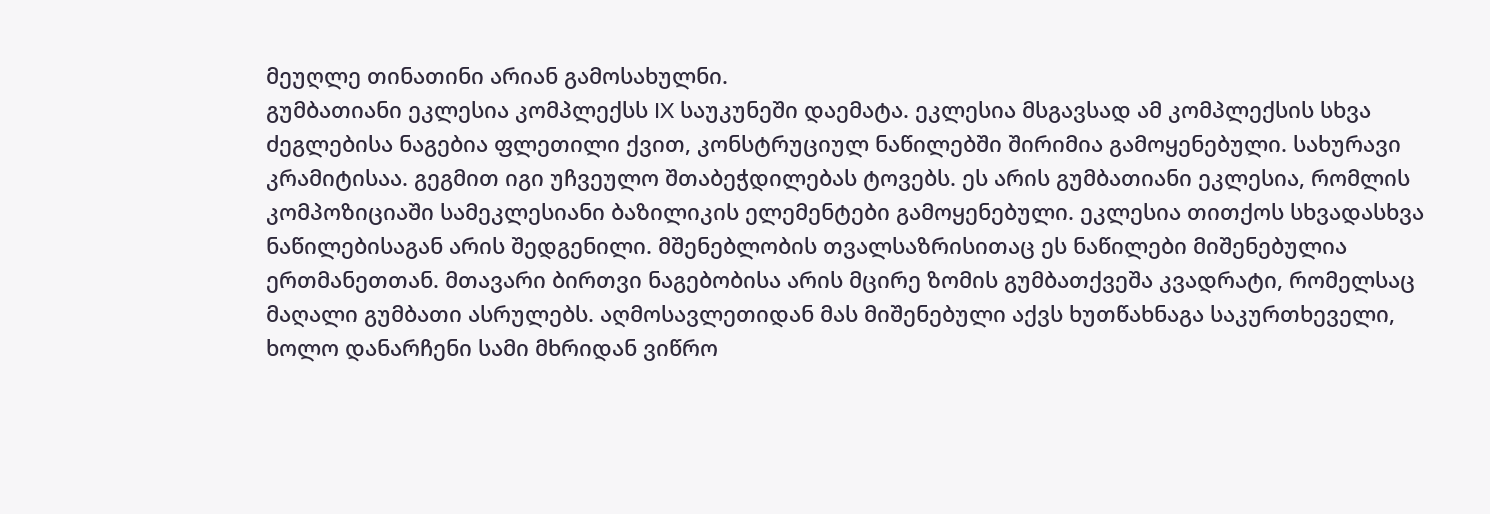მეუღლე თინათინი არიან გამოსახულნი.
გუმბათიანი ეკლესია კომპლექსს IX საუკუნეში დაემატა. ეკლესია მსგავსად ამ კომპლექსის სხვა ძეგლებისა ნაგებია ფლეთილი ქვით, კონსტრუციულ ნაწილებში შირიმია გამოყენებული. სახურავი კრამიტისაა. გეგმით იგი უჩვეულო შთაბეჭდილებას ტოვებს. ეს არის გუმბათიანი ეკლესია, რომლის კომპოზიციაში სამეკლესიანი ბაზილიკის ელემენტები გამოყენებული. ეკლესია თითქოს სხვადასხვა ნაწილებისაგან არის შედგენილი. მშენებლობის თვალსაზრისითაც ეს ნაწილები მიშენებულია ერთმანეთთან. მთავარი ბირთვი ნაგებობისა არის მცირე ზომის გუმბათქვეშა კვადრატი, რომელსაც მაღალი გუმბათი ასრულებს. აღმოსავლეთიდან მას მიშენებული აქვს ხუთწახნაგა საკურთხეველი, ხოლო დანარჩენი სამი მხრიდან ვიწრო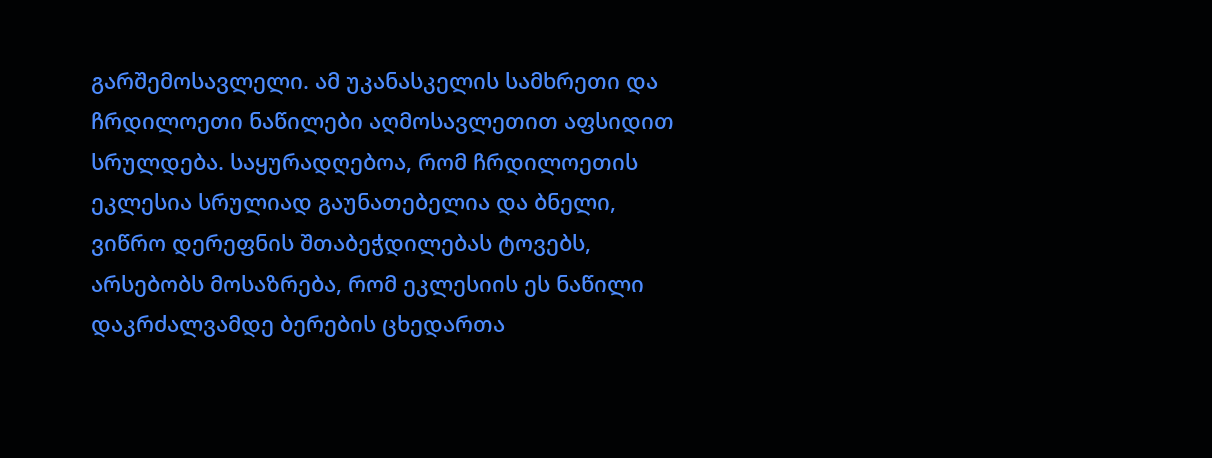გარშემოსავლელი. ამ უკანასკელის სამხრეთი და ჩრდილოეთი ნაწილები აღმოსავლეთით აფსიდით სრულდება. საყურადღებოა, რომ ჩრდილოეთის ეკლესია სრულიად გაუნათებელია და ბნელი, ვიწრო დერეფნის შთაბეჭდილებას ტოვებს, არსებობს მოსაზრება, რომ ეკლესიის ეს ნაწილი დაკრძალვამდე ბერების ცხედართა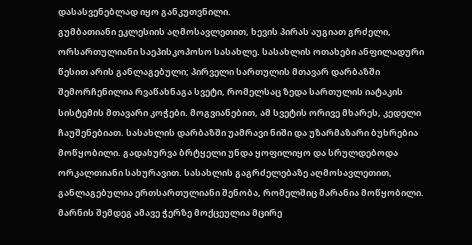დასასვენებლად იყო განკუთვნილი.
გუმბათიანი ეკლესიის აღმოსავლეთით, ხევის პირას აუგიათ გრძელი, ორსართულიანი საეპისკოპოსო სასახლე. სასახლის ოთახები ანფილადური წესით არის განლაგებული; პირველი სართულის მთავარ დარბაზში შემორჩენილია რვაწახნაგა სვეტი, რომელსაც ზედა სართულის იატაკის სისტემის მთავარი კოჭები. მოგვიანებით, ამ სვეტის ორივე მხარეს, კედელი ჩაუშენებიათ. სასახლის დარბაზში უამრავი ნიში და უზარმაზარი ბუხრებია მოწყობილი. გადახურვა ბრტყელი უნდა ყოფილიყო და სრულდებოდა ორკალთიანი სახურავით. სასახლის გაგრძელებაზე აღმოსავლეთით, განლაგებულია ერთსართულიანი შენობა, რომელშიც მარანია მოწყობილი. მარნის შემდეგ ამავე ჭერზე მოქცეულია მცირე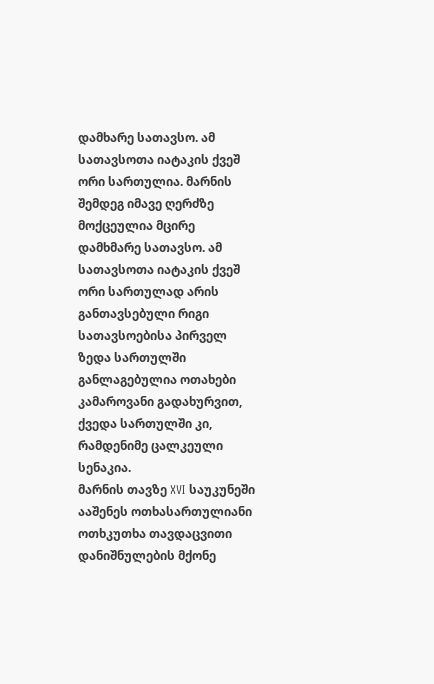დამხარე სათავსო. ამ სათავსოთა იატაკის ქვეშ ორი სართულია. მარნის შემდეგ იმავე ღერძზე მოქცეულია მცირე დამხმარე სათავსო. ამ სათავსოთა იატაკის ქვეშ ორი სართულად არის განთავსებული რიგი სათავსოებისა პირველ ზედა სართულში განლაგებულია ოთახები კამაროვანი გადახურვით, ქვედა სართულში კი, რამდენიმე ცალკეული სენაკია.
მარნის თავზე XVI საუკუნეში ააშენეს ოთხასართულიანი ოთხკუთხა თავდაცვითი დანიშნულების მქონე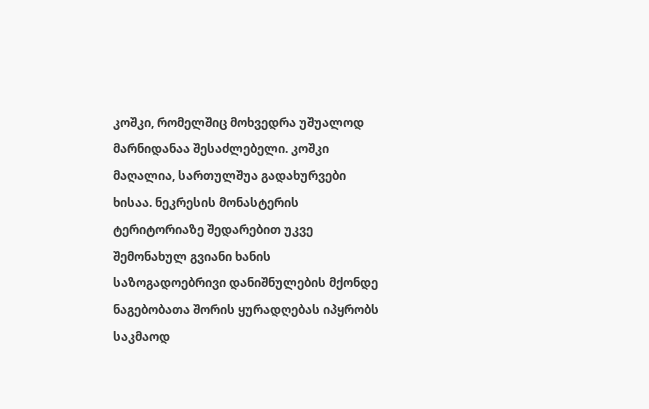კოშკი, რომელშიც მოხვედრა უშუალოდ მარნიდანაა შესაძლებელი. კოშკი მაღალია, სართულშუა გადახურვები ხისაა. ნეკრესის მონასტერის ტერიტორიაზე შედარებით უკვე შემონახულ გვიანი ხანის საზოგადოებრივი დანიშნულების მქონდე ნაგებობათა შორის ყურადღებას იპყრობს საკმაოდ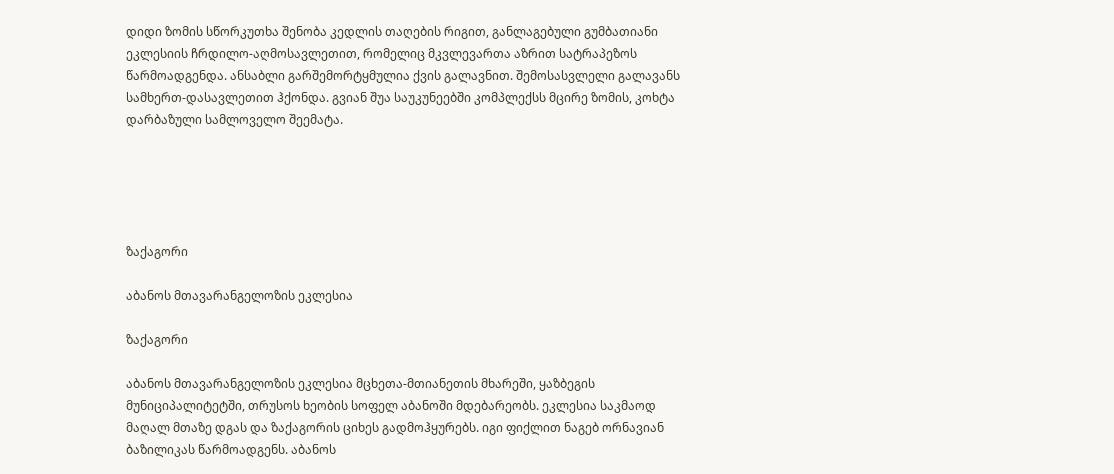დიდი ზომის სწორკუთხა შენობა კედლის თაღების რიგით, განლაგებული გუმბათიანი ეკლესიის ჩრდილო-აღმოსავლეთით, რომელიც მკვლევართა აზრით სატრაპეზოს წარმოადგენდა. ანსაბლი გარშემორტყმულია ქვის გალავნით. შემოსასვლელი გალავანს სამხერთ-დასავლეთით ჰქონდა. გვიან შუა საუკუნეებში კომპლექსს მცირე ზომის, კოხტა დარბაზული სამლოველო შეემატა.





ზაქაგორი

აბანოს მთავარანგელოზის ეკლესია

ზაქაგორი

აბანოს მთავარანგელოზის ეკლესია მცხეთა-მთიანეთის მხარეში, ყაზბეგის მუნიციპალიტეტში, თრუსოს ხეობის სოფელ აბანოში მდებარეობს. ეკლესია საკმაოდ მაღალ მთაზე დგას და ზაქაგორის ციხეს გადმოჰყურებს. იგი ფიქლით ნაგებ ორნავიან ბაზილიკას წარმოადგენს. აბანოს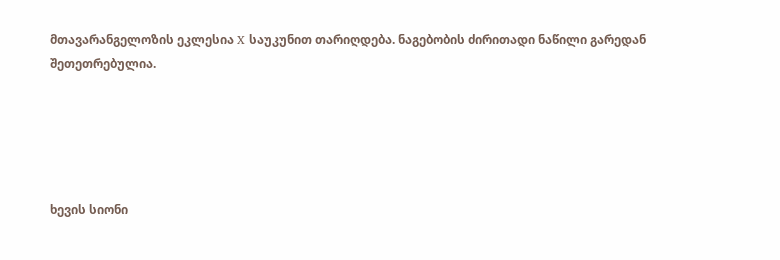მთავარანგელოზის ეკლესია X საუკუნით თარიღდება. ნაგებობის ძირითადი ნაწილი გარედან შეთეთრებულია.





ხევის სიონი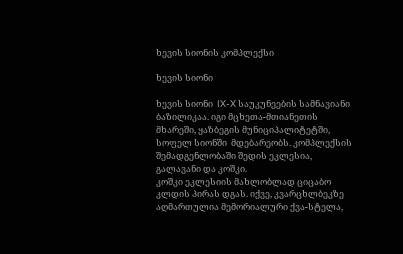ხევის სიონის კომპლექსი

ხევის სიონი

ხევის სიონი  IX-X საუკუნეების სამნავიანი ბაზილიკაა. იგი მცხეთა-მთიანეთის მხარეში, ყაზბეგის მუნიციპალიტეტში, სოფელ სიონში  მდებარეობს. კომპლექსის შემადგენლობაში შედის ეკლესია, გალავანი და კოშკი.
კოშკი ეკლესიის მახლობლად ციცაბო კლდის პირას დგას. იქვე, კვარცხლბეკზე აღმართულია მემორიალური ქვა-სტელა,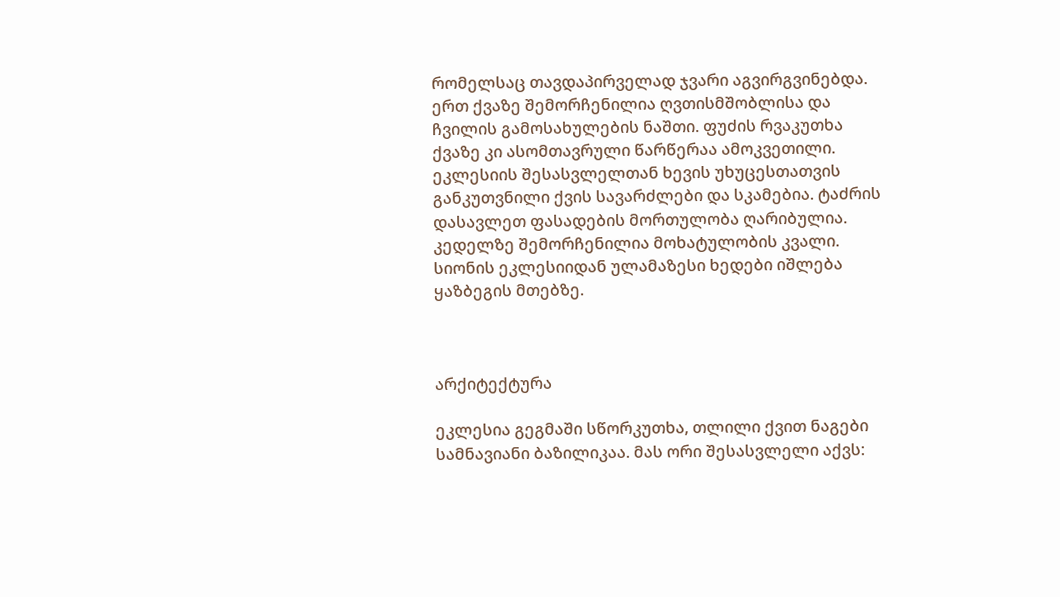რომელსაც თავდაპირველად ჯვარი აგვირგვინებდა. ერთ ქვაზე შემორჩენილია ღვთისმშობლისა და ჩვილის გამოსახულების ნაშთი. ფუძის რვაკუთხა ქვაზე კი ასომთავრული წარწერაა ამოკვეთილი. ეკლესიის შესასვლელთან ხევის უხუცესთათვის განკუთვნილი ქვის სავარძლები და სკამებია. ტაძრის დასავლეთ ფასადების მორთულობა ღარიბულია. კედელზე შემორჩენილია მოხატულობის კვალი. სიონის ეკლესიიდან ულამაზესი ხედები იშლება ყაზბეგის მთებზე.



არქიტექტურა

ეკლესია გეგმაში სწორკუთხა, თლილი ქვით ნაგები სამნავიანი ბაზილიკაა. მას ორი შესასვლელი აქვს: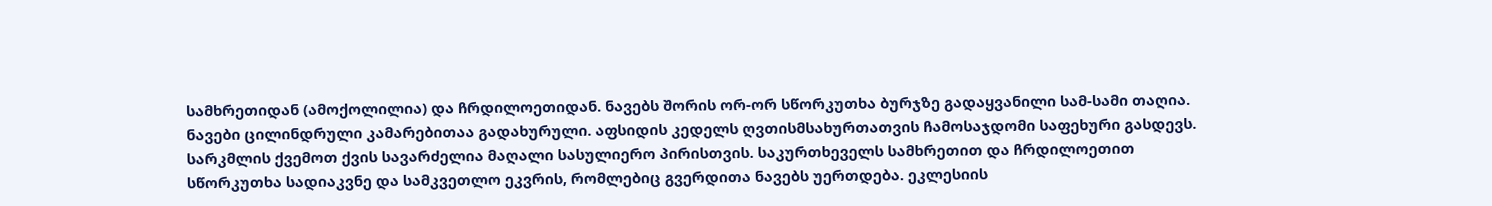სამხრეთიდან (ამოქოლილია) და ჩრდილოეთიდან. ნავებს შორის ორ-ორ სწორკუთხა ბურჯზე გადაყვანილი სამ-სამი თაღია. ნავები ცილინდრული კამარებითაა გადახურული. აფსიდის კედელს ღვთისმსახურთათვის ჩამოსაჯდომი საფეხური გასდევს. სარკმლის ქვემოთ ქვის სავარძელია მაღალი სასულიერო პირისთვის. საკურთხეველს სამხრეთით და ჩრდილოეთით  სწორკუთხა სადიაკვნე და სამკვეთლო ეკვრის, რომლებიც გვერდითა ნავებს უერთდება. ეკლესიის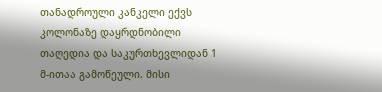თანადროული კანკელი ექვს კოლონაზე დაყრდნობილი თაღედია და საკურთხევლიდან 1 მ-ითაა გამოწეული. მისი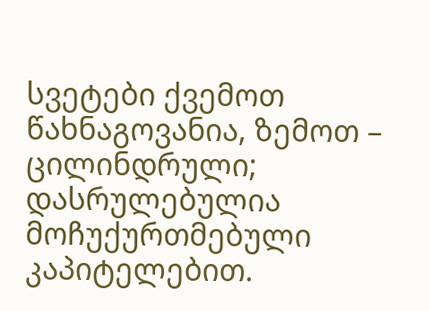სვეტები ქვემოთ წახნაგოვანია, ზემოთ – ცილინდრული; დასრულებულია მოჩუქურთმებული კაპიტელებით.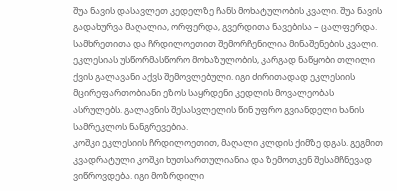შუა ნავის დასავლეთ კედელზე ჩანს მოხატულობის კვალი. შუა ნავის გადახურვა მაღალია, ორფერდა, გვერდითა ნავებისა – ცალფერდა. სამხრეთითა და ჩრდილოეთით შემორჩენილია მინაშენების კვალი.
ეკლესიას უსწორმასწორო მოხაზულობის, კარგად ნაწყობი თლილი ქვის გალავანი აქვს შემოვლებული. იგი ძირითადად ეკლესიის მცირეფართობიანი ეზოს საყრდენი კედლის მოვალეობას ასრულებს. გალავნის შესასვლელის წინ უფრო გვიანდელი ხანის  სამრეკლოს ნანგრევებია.
კოშკი ეკლესიის ჩრდილოეთით, მაღალი კლდის ქიმზე დგას. გეგმით კვადრატული კოშკი ხუთსართულიანია და ზემოთკენ შესამჩნევად ვიწროვდება. იგი მოზრდილი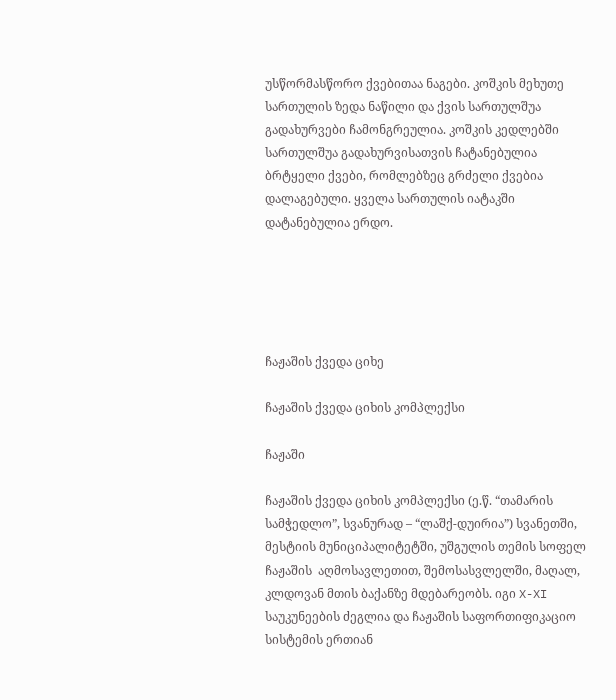უსწორმასწორო ქვებითაა ნაგები. კოშკის მეხუთე სართულის ზედა ნაწილი და ქვის სართულშუა გადახურვები ჩამონგრეულია. კოშკის კედლებში სართულშუა გადახურვისათვის ჩატანებულია ბრტყელი ქვები, რომლებზეც გრძელი ქვებია დალაგებული. ყველა სართულის იატაკში დატანებულია ერდო.





ჩაჟაშის ქვედა ციხე

ჩაჟაშის ქვედა ციხის კომპლექსი

ჩაჟაში

ჩაჟაშის ქვედა ციხის კომპლექსი (ე.წ. “თამარის სამჭედლო”, სვანურად – “ლაშქ-დუირია”) სვანეთში, მესტიის მუნიციპალიტეტში, უშგულის თემის სოფელ ჩაჟაშის  აღმოსავლეთით, შემოსასვლელში, მაღალ, კლდოვან მთის ბაქანზე მდებარეობს. იგი X-XI საუკუნეების ძეგლია და ჩაჟაშის საფორთიფიკაციო სისტემის ერთიან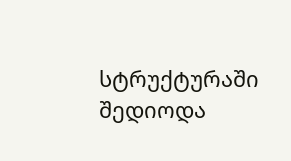სტრუქტურაში შედიოდა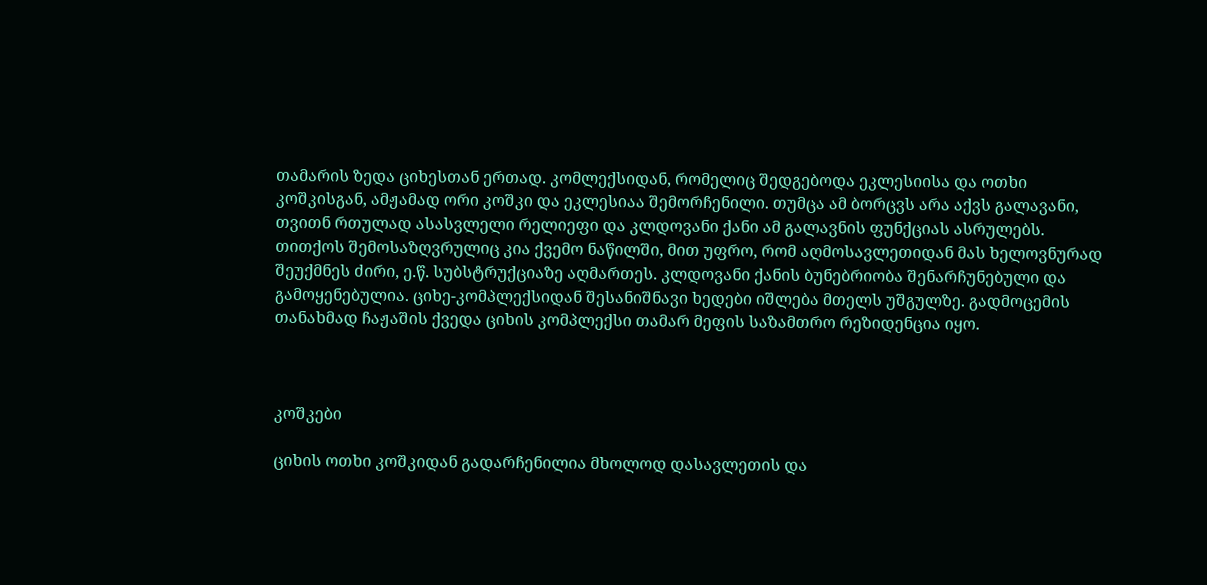თამარის ზედა ციხესთან ერთად. კომლექსიდან, რომელიც შედგებოდა ეკლესიისა და ოთხი კოშკისგან, ამჟამად ორი კოშკი და ეკლესიაა შემორჩენილი. თუმცა ამ ბორცვს არა აქვს გალავანი, თვითნ რთულად ასასვლელი რელიეფი და კლდოვანი ქანი ამ გალავნის ფუნქციას ასრულებს. თითქოს შემოსაზღვრულიც კია ქვემო ნაწილში, მით უფრო, რომ აღმოსავლეთიდან მას ხელოვნურად შეუქმნეს ძირი, ე.წ. სუბსტრუქციაზე აღმართეს. კლდოვანი ქანის ბუნებრიობა შენარჩუნებული და გამოყენებულია. ციხე-კომპლექსიდან შესანიშნავი ხედები იშლება მთელს უშგულზე. გადმოცემის თანახმად ჩაჟაშის ქვედა ციხის კომპლექსი თამარ მეფის საზამთრო რეზიდენცია იყო.



კოშკები

ციხის ოთხი კოშკიდან გადარჩენილია მხოლოდ დასავლეთის და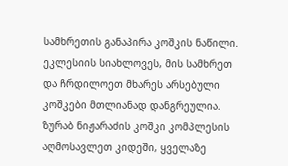სამხრეთის განაპირა კოშკის ნაწილი. ეკლესიის სიახლოვეს, მის სამხრეთ და ჩრდილოეთ მხარეს არსებული კოშკები მთლიანად დანგრეულია. ზურაბ ნიჟარაძის კოშკი კომპლესის აღმოსავლეთ კიდეში, ყველაზე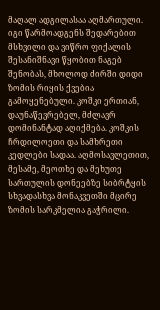მაღალ ადგილასაა აღმართული. იგი წარმოადგენს შედარებით მსხვილი და ვიწრო ფიქალის შესანიშნავი წყობით ნაგებ შენობას, მხოლოდ ძირში დიდი ზომის რიყის ქვებია გამოყენებული. კოშკი ერთიან, დაუნაწევრებელ, მძლავრ დომინანტად აღიქმება. კოშკის ჩრდილოეთი და სამხრეთი კედლები სადაა. აღმოსავლეთით, მესამე, მეოთხე და მეხუთე სართულის დონეებზე სიბრტყის სხვადასხვა მონაკვეთში მცირე ზომის სარკმელია გაჭრილი.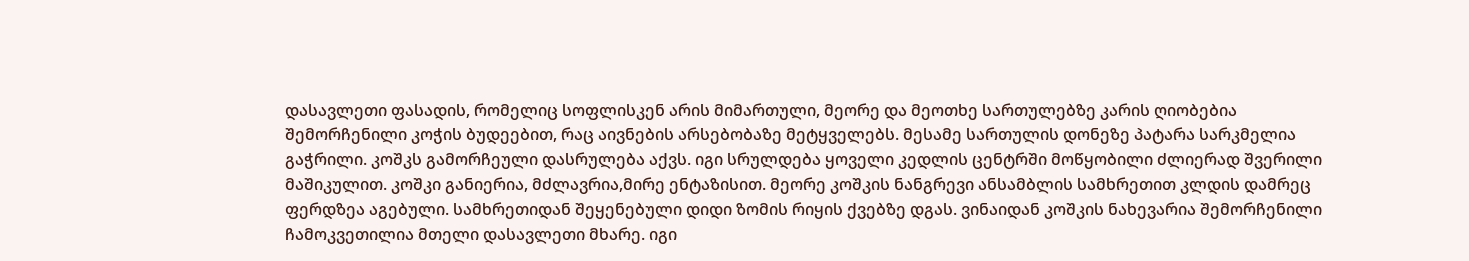დასავლეთი ფასადის, რომელიც სოფლისკენ არის მიმართული, მეორე და მეოთხე სართულებზე კარის ღიობებია შემორჩენილი კოჭის ბუდეებით, რაც აივნების არსებობაზე მეტყველებს. მესამე სართულის დონეზე პატარა სარკმელია გაჭრილი. კოშკს გამორჩეული დასრულება აქვს. იგი სრულდება ყოველი კედლის ცენტრში მოწყობილი ძლიერად შვერილი მაშიკულით. კოშკი განიერია, მძლავრია,მირე ენტაზისით. მეორე კოშკის ნანგრევი ანსამბლის სამხრეთით კლდის დამრეც ფერდზეა აგებული. სამხრეთიდან შეყენებული დიდი ზომის რიყის ქვებზე დგას. ვინაიდან კოშკის ნახევარია შემორჩენილი ჩამოკვეთილია მთელი დასავლეთი მხარე. იგი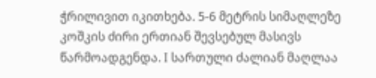ჭრილივით იკითხება. 5-6 მეტრის სიმაღლეზე კოშკის ძირი ერთიან შევსებულ მასივს წარმოადგენდა. I სართული ძალიან მაღლაა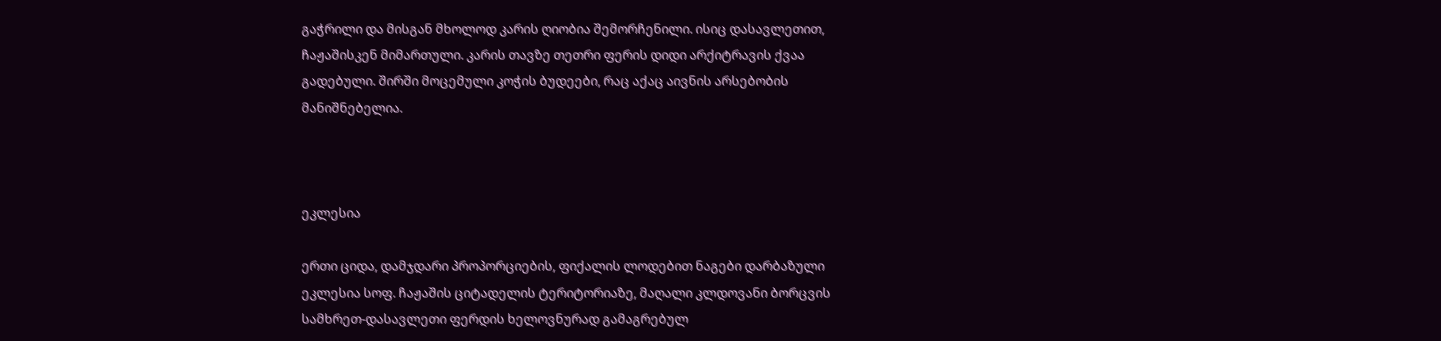გაჭრილი და მისგან მხოლოდ კარის ღიობია შემორჩენილი. ისიც დასავლეთით, ჩაჟაშისკენ მიმართული. კარის თავზე თეთრი ფერის დიდი არქიტრავის ქვაა გადებული. შირში მოცემული კოჭის ბუდეები, რაც აქაც აივნის არსებობის მანიშნებელია.



ეკლესია

ერთი ციდა, დამჯდარი პროპორციების, ფიქალის ლოდებით ნაგები დარბაზული ეკლესია სოფ. ჩაჟაშის ციტადელის ტერიტორიაზე, მაღალი კლდოვანი ბორცვის სამხრეთ-დასავლეთი ფერდის ხელოვნურად გამაგრებულ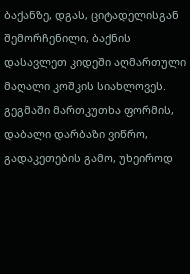ბაქანზე, დგას, ციტადელისგან შემორჩენილი, ბაქნის დასავლეთ კიდეში აღმართული მაღალი კოშკის სიახლოვეს. გეგმაში მართკუთხა ფორმის, დაბალი დარბაზი ვიწრო, გადაკეთების გამო, უხეიროდ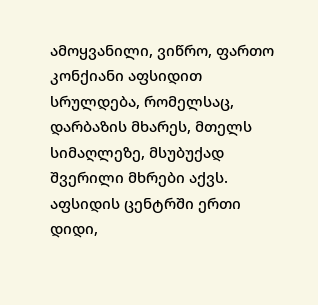ამოყვანილი, ვიწრო, ფართო კონქიანი აფსიდით სრულდება, რომელსაც, დარბაზის მხარეს, მთელს სიმაღლეზე, მსუბუქად შვერილი მხრები აქვს. აფსიდის ცენტრში ერთი დიდი,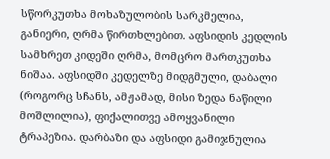სწორკუთხა მოხაზულობის სარკმელია, განიერი, ღრმა წირთხლებით. აფსიდის კედლის სამხრეთ კიდეში ღრმა, მომცრო მართკუთხა ნიშაა. აფსიდში კედელზე მიდგმული, დაბალი (როგორც სჩანს, ამჟამად, მისი ზედა ნაწილი მოშლილია), ფიქალითვე ამოყვანილი ტრაპეზია. დარბაზი და აფსიდი გამიჯნულია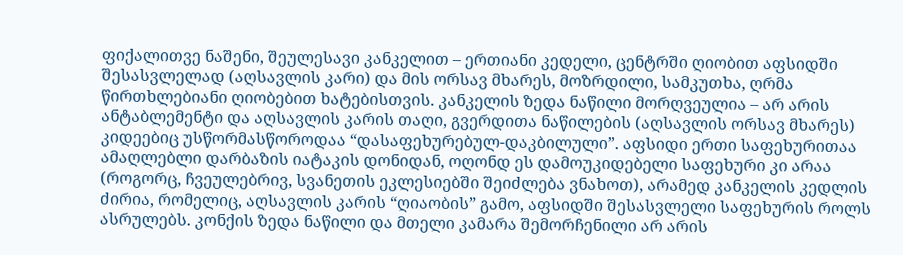ფიქალითვე ნაშენი, შეულესავი კანკელით – ერთიანი კედელი, ცენტრში ღიობით აფსიდში შესასვლელად (აღსავლის კარი) და მის ორსავ მხარეს, მოზრდილი, სამკუთხა, ღრმა წირთხლებიანი ღიობებით ხატებისთვის. კანკელის ზედა ნაწილი მორღვეულია – არ არის ანტაბლემენტი და აღსავლის კარის თაღი, გვერდითა ნაწილების (აღსავლის ორსავ მხარეს) კიდეებიც უსწორმასწოროდაა “დასაფეხურებულ-დაკბილული”. აფსიდი ერთი საფეხურითაა ამაღლებლი დარბაზის იატაკის დონიდან, ოღონდ ეს დამოუკიდებელი საფეხური კი არაა (როგორც, ჩვეულებრივ, სვანეთის ეკლესიებში შეიძლება ვნახოთ), არამედ კანკელის კედლის ძირია, რომელიც, აღსავლის კარის “ღიაობის” გამო, აფსიდში შესასვლელი საფეხურის როლს ასრულებს. კონქის ზედა ნაწილი და მთელი კამარა შემორჩენილი არ არის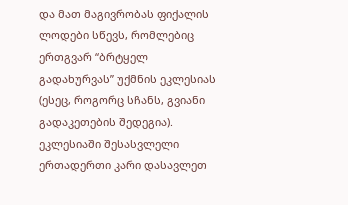და მათ მაგივრობას ფიქალის ლოდები სწევს, რომლებიც ერთგვარ “ბრტყელ გადახურვას” უქმნის ეკლესიას (ესეც, როგორც სჩანს, გვიანი გადაკეთების შედეგია). ეკლესიაში შესასვლელი ერთადერთი კარი დასავლეთ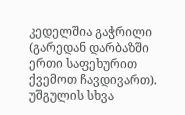კედელშია გაჭრილი (გარედან დარბაზში ერთი საფეხურით ქვემოთ ჩავდივართ). უშგულის სხვა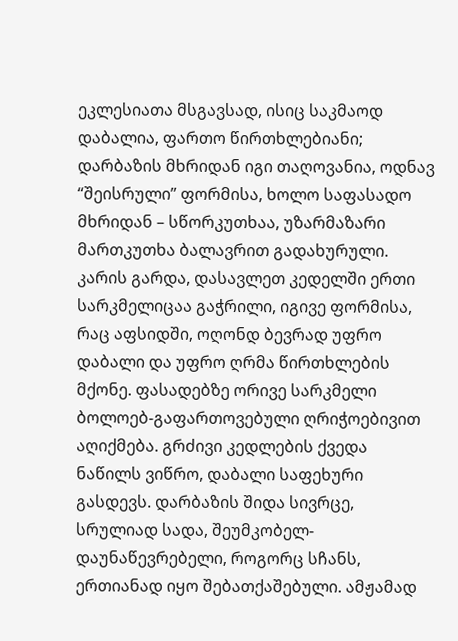ეკლესიათა მსგავსად, ისიც საკმაოდ დაბალია, ფართო წირთხლებიანი; დარბაზის მხრიდან იგი თაღოვანია, ოდნავ “შეისრული” ფორმისა, ხოლო საფასადო მხრიდან – სწორკუთხაა, უზარმაზარი მართკუთხა ბალავრით გადახურული. კარის გარდა, დასავლეთ კედელში ერთი სარკმელიცაა გაჭრილი, იგივე ფორმისა, რაც აფსიდში, ოღონდ ბევრად უფრო დაბალი და უფრო ღრმა წირთხლების მქონე. ფასადებზე ორივე სარკმელი ბოლოებ-გაფართოვებული ღრიჭოებივით აღიქმება. გრძივი კედლების ქვედა ნაწილს ვიწრო, დაბალი საფეხური გასდევს. დარბაზის შიდა სივრცე, სრულიად სადა, შეუმკობელ-დაუნაწევრებელი, როგორც სჩანს, ერთიანად იყო შებათქაშებული. ამჟამად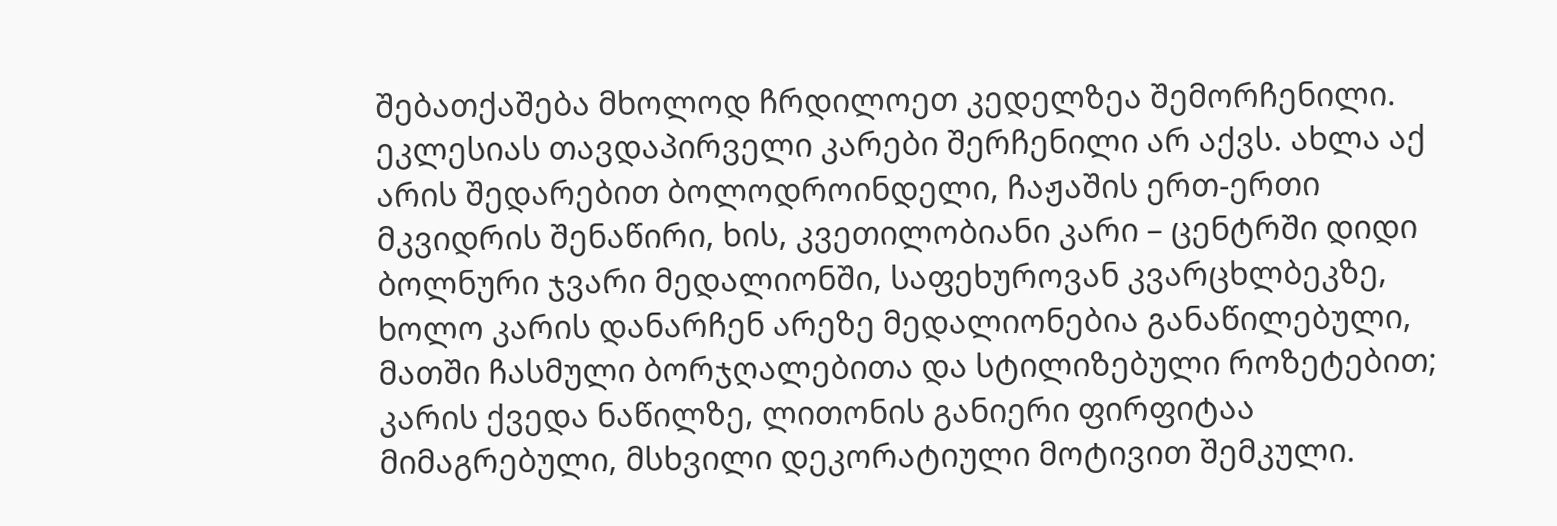შებათქაშება მხოლოდ ჩრდილოეთ კედელზეა შემორჩენილი. ეკლესიას თავდაპირველი კარები შერჩენილი არ აქვს. ახლა აქ არის შედარებით ბოლოდროინდელი, ჩაჟაშის ერთ-ერთი მკვიდრის შენაწირი, ხის, კვეთილობიანი კარი – ცენტრში დიდი ბოლნური ჯვარი მედალიონში, საფეხუროვან კვარცხლბეკზე, ხოლო კარის დანარჩენ არეზე მედალიონებია განაწილებული, მათში ჩასმული ბორჯღალებითა და სტილიზებული როზეტებით; კარის ქვედა ნაწილზე, ლითონის განიერი ფირფიტაა მიმაგრებული, მსხვილი დეკორატიული მოტივით შემკული.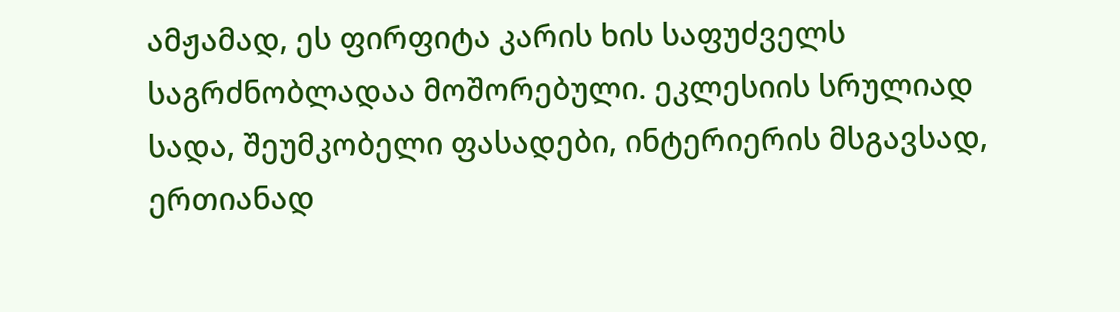ამჟამად, ეს ფირფიტა კარის ხის საფუძველს საგრძნობლადაა მოშორებული. ეკლესიის სრულიად სადა, შეუმკობელი ფასადები, ინტერიერის მსგავსად, ერთიანად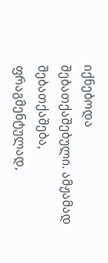იქნებოდა შებათქაშებული. ამჟამად შებათქაშება, ფრაგმენტულად,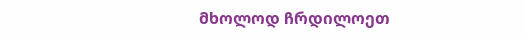მხოლოდ ჩრდილოეთ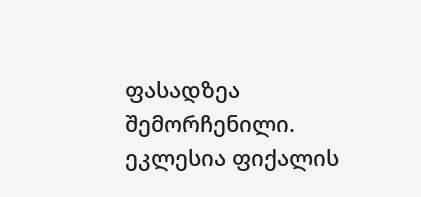ფასადზეა შემორჩენილი. ეკლესია ფიქალის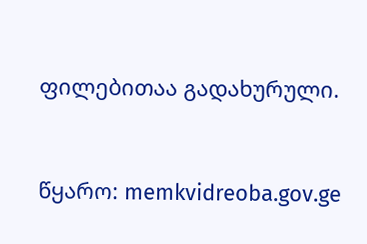ფილებითაა გადახურული.



წყარო: memkvidreoba.gov.ge